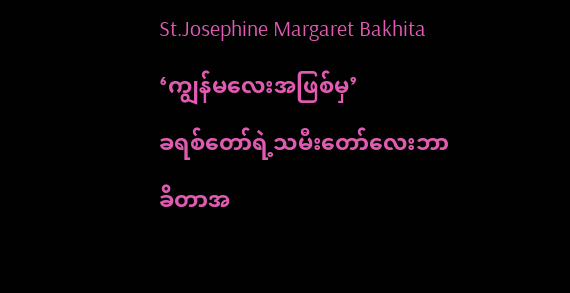St.Josephine Margaret Bakhita
‘ကျွန်မလေးအဖြစ်မှ’
ခရစ်တော်ရဲ့သမီးတော်လေးဘာခိတာအ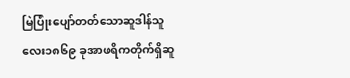မြဲပြုံးပျော်တတ်သောဆူဒါန်သူလေး၁၈၆၉ ခုအာဖရိကတိုက်ရှိဆူ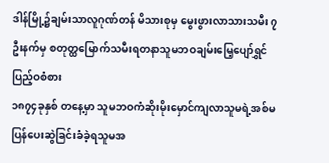ဒါန်မြို့၌ချမ်းသာလူဂုဏ်တန် မိသားစုမှ မွေးဖွားလာသားသမီး ၇ ဦးနက်မှ စတုတ္ထမြောက်သမီးရတနာသူမဘဝချမ်းမြေ့ပျော်ရွှင်ပြည့်ဝစံစား
၁၈၇၄ခုနှစ် တနေ့မှာ သူမဘဝကံဆိုးမိုးမှောင်ကျလာသူမရဲ့အစ်မပြန်ပေးဆွဲခြင်းခံခဲ့ရသူမအ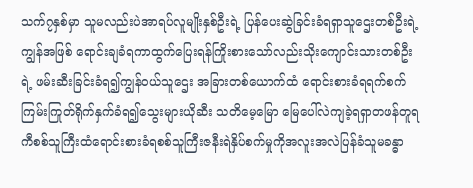သက်၇နှစ်မှာ သူမလည်းပဲအာရပ်လူမျိုးနှစ်ဦးရဲ့ ပြန်ပေးဆွဲခြင်းခံရရှာသူဌေးတစ်ဦးရဲ့ကျွန်အဖြစ် ရောင်းချခံရကာထွက်ပြေးရန်ကြိုးစားသော်လည်းသိုးကျောင်းသားတစ်ဦးရဲ့ ဖမ်းဆီးခြင်းခံရ၍ကျွန်ဝယ်သူဌေး အခြားတစ်ယောက်ထံ ရောင်းစားခံရရက်စက်ကြမ်းကြုတ်ရိုက်နှက်ခံရ၍သွေးများယိုဆီး သတိမေ့မြော မြေပေါ်လဲကျခဲ့ရရှာတဖန်တူရကီစစ်သူကြီးထံရောင်းစားခံရစစ်သူကြီးဇနီးရဲနှိပ်စက်မှုကိုအလူးအလဲပြန်ခံသူမခန္ဓာ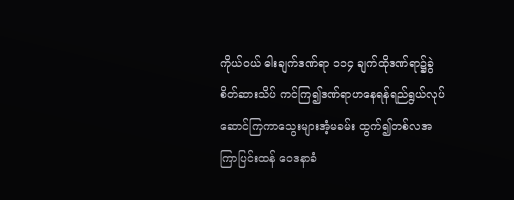ကိုယ်ဝယ် ဓါးချက်ဒဏ်ရာ ၁၁၄ ချက်ထိုဒဏ်ရာ၌ခွဲစိတ်ဆားသိပ် ကင်ကြ၍ဒဏ်ရာဟနေရန်ရည်ရွယ်လုပ်ဆောင်ကြကာသွေးများအံ့မခမ်း ထွက်၍တစ်လအကြာပြင်းထန် ဝေဒနာခံ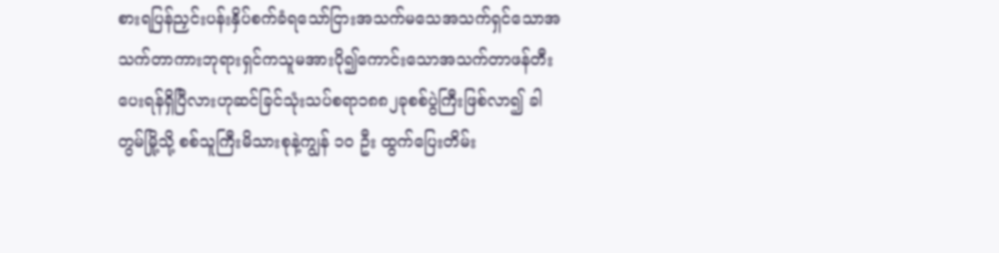စားရပြန်ညှင်းပန်းနှိပ်စက်ခံရသော်ငြားအသက်မသေအသက်ရှင်သောအသက်တာကားဘုရားရှင်ကသူမအားပို၍ကောင်းသောအသက်တာဖန်တီးပေးရန်ရှိပြီလားဟုဆင်ခြင်သုံးသပ်စရာ၁၈၈၂ခုစစ်ပွဲကြီးဖြစ်လာ၍ ခါတွမ်မြို့သို့ စစ်သူကြီးမိသားစုနဲ့ကျွန် ၁၀ ဦး ထွက်ပြေးတိမ်း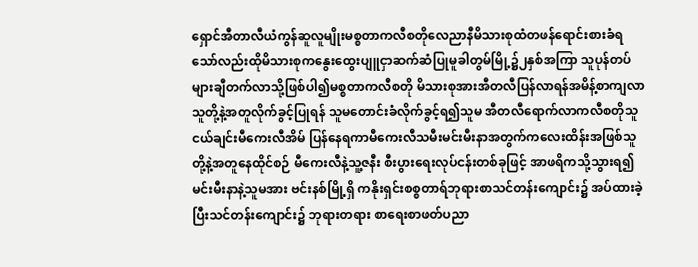ရှောင်အီတာလီယံကွန်ဆူလူမျိုးမစ္စတာကလီစတိုလေညာနီမိသားစုထံတဖန်ရောင်းစားခံရသော်လည်းထိုမိသားစုကနွေးထွေးပျူငှာဆက်ဆံပြုမူခါတွမ်မြို့၌၂နှစ်အကြာ သူပုန်တပ်များချီတက်လာသို့ဖြစ်ပါ၍မစ္စတာကလီစတို မိသားစုအားအီတလီပြန်လာရန်အမိန့်စာကျလာသူတို့နဲ့အတူလိုက်ခွင့်ပြုရန် သူမတောင်းခံလိုက်ခွင့်ရ၍သူမ အီတလီရောက်လာကလီစတိုသူငယ်ချင်းမီကေးလီအိမ် ပြန်နေရကာမီကေးလီသမီးမင်းမီးနာအတွက်ကလေးထိန်းအဖြစ်သူတို့နဲ့အတူနေထိုင်စဉ် မီကေးလီနဲ့သူ့ဇနီး စီးပွားရေးလုပ်ငန်းတစ်ခုဖြင့် အာဖရိကသို့သွားရ၍မင်းမီးနာနဲ့သူမအား ဗင်းနစ်မြို့ရှိ ကနိုးရှင်းစစ္စတာရ်ဘုရားစာသင်တန်းကျောင်း၌ အပ်ထားခဲ့ပြီးသင်တန်းကျောင်း၌ ဘုရားတရား စာရေးစာဖတ်ပညာ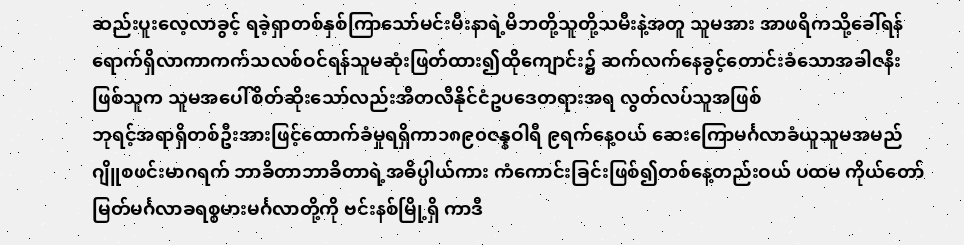ဆည်းပူးလေ့လာခွင့် ရခဲ့ရှာတစ်နှစ်ကြာသော်မင်းမီးနာရဲ့မိဘတို့သူတို့သမီးနဲ့အတူ သူမအား အာဖရိကသို့ခေါ်ရန်ရောက်ရှိလာကာကက်သလစ်ဝင်ရန်သူမဆုံးဖြတ်ထား၍ထိုကျောင်း၌ ဆက်လက်နေခွင့်တောင်းခံသောအခါဇနီးဖြစ်သူက သူမအပေါ်စိတ်ဆိုးသော်လည်းအီတလီနိုင်ငံဥပဒေတရားအရ လွတ်လပ်သူအဖြစ်
ဘုရင့်အရာရှိတစ်ဦးအားဖြင့်ထောက်ခံမှုရရှိကာ၁၈၉၀ဇန္နဝါရီ ၉ရက်နေ့ဝယ် ဆေးကြောမင်္ဂလာခံယူသူမအမည်ဂျိူစဖင်းမာဂရက် ဘာခိတာဘာခိတာရဲ့အဓိပ္ပါယ်ကား ကံကောင်းခြင်းဖြစ်၍တစ်နေ့တည်းဝယ် ပထမ ကိုယ်တော်မြတ်မင်္ဂလာခရစ္စမားမင်္ဂလာတို့ကို ဗင်းနစ်မြို့ရှိ ကာဒီ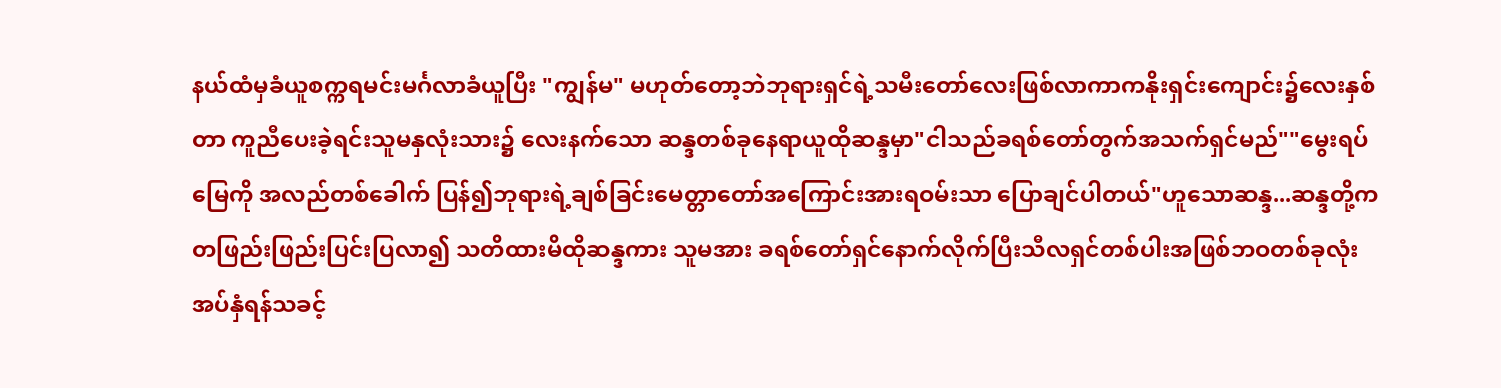နယ်ထံမှခံယူစက္ကရမင်းမင်္ဂလာခံယူပြီး "ကျွန်မ" မဟုတ်တော့ဘဲဘုရားရှင်ရဲ့သမီးတော်လေးဖြစ်လာကာကနိုးရှင်းကျောင်း၌လေးနှစ်တာ ကူညီပေးခဲ့ရင်းသူမနှလုံးသား၌ လေးနက်သော ဆန္ဒတစ်ခုနေရာယူထိုဆန္ဒမှာ"ငါသည်ခရစ်တော်တွက်အသက်ရှင်မည်""မွေးရပ်မြေကို အလည်တစ်ခေါက် ပြန်၍ဘုရားရဲ့ချစ်ခြင်းမေတ္တာတော်အကြောင်းအားရဝမ်းသာ ပြောချင်ပါတယ်"ဟူသောဆန္ဒ...ဆန္ဒတို့ကတဖြည်းဖြည်းပြင်းပြလာ၍ သတိထားမိထိုဆန္ဒကား သူမအား ခရစ်တော်ရှင်နောက်လိုက်ပြီးသီလရှင်တစ်ပါးအဖြစ်ဘဝတစ်ခုလုံး အပ်နှံရန်သခင့်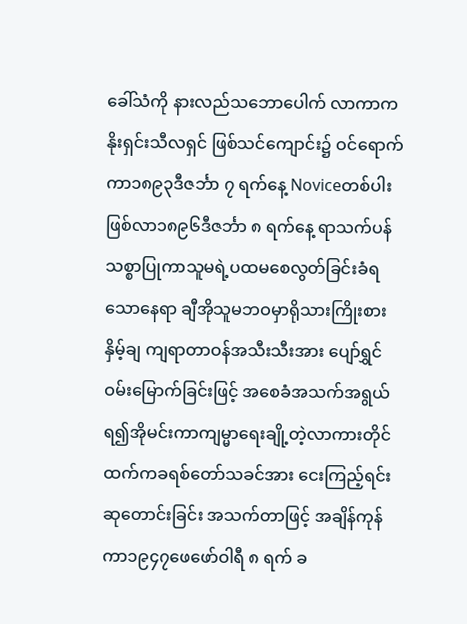ခေါ်သံကို နားလည်သဘောပေါက် လာကာကနိုးရှင်းသီလရှင် ဖြစ်သင်ကျောင်း၌ ဝင်ရောက်ကာ၁၈၉၃ဒီဇင်္ဘာ ၇ ရက်နေ့ Noviceတစ်ပါးဖြစ်လာ၁၈၉၆ဒီဇင်္ဘာ ၈ ရက်နေ့ ရာသက်ပန်သစ္စာပြုကာသူမရဲ့ပထမစေလွတ်ခြင်းခံရသောနေရာ ချီအိုသူမဘဝမှာရိုသားကြိုးစား နှိမ့်ချ ကျရာတာဝန်အသီးသီးအား ပျော်ရွှင်ဝမ်းမြောက်ခြင်းဖြင့် အစေခံအသက်အရွယ်ရ၍အိုမင်းကာကျမ္မာရေးချို့တဲ့လာကားတိုင်ထက်ကခရစ်တော်သခင်အား ငေးကြည့်ရင်းဆုတောင်းခြင်း အသက်တာဖြင့် အချိန်ကုန်ကာ၁၉၄၇ဖေဖော်ဝါရီ ၈ ရက် ခ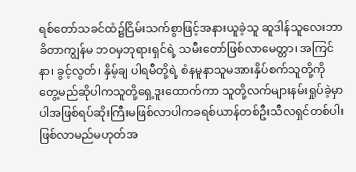ရစ်တော်သခင်ထံ၌ငြိမ်းသက်စွာဖြင့်အနားယူခဲ့သူ ဆူဒါန်သူလေးဘာခိတာကျွန်မ ဘဝမှဘုရားရှင်ရဲ့ သမီးတော်ဖြစ်လာမေတ္တာ၊ အကြင်နာ၊ ခွင့်လွတ်၊ နှိမ့်ချ ပါရမီတို့ရဲ့ စံနမူနာသူမအားနှိပ်စက်သူတို့ကို တွေ့မည်ဆိုပါကသူတို့ရှေ့ဒူးထောက်ကာ သူတို့လက်များနမ်းရှုပ်ခဲ့မှာပါအဖြစ်ရပ်ဆိုးကြီးမဖြစ်လာပါကခရစ်ယာန်တစ်ဦးသီလရှင်တစ်ပါးဖြစ်လာမည်မဟုတ်အ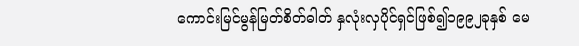ကောင်းမြင်မွန်မြတ်စိတ်ဓါတ် နှလုံးလှပိုင်ရှင်ဖြစ်၍၁၉၉၂ခုနှစ် မေ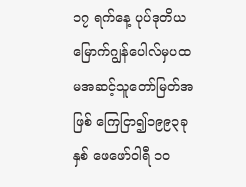၁၇ ရက်နေ့ ပုပ်ဒုတိယမြောက်ဂျွန်ပေါလ်မှပထမအဆင့်သူတော်မြတ်အဖြစ် ကြေငြာ၍၁၉၉၃ခုနှစ် ဖေဖော်ဝါရီ ၁၀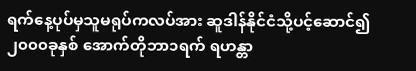ရက်နေ့ပုပ်မှသူမရုပ်ကလပ်အား ဆူဒါန်နိုင်ငံသို့ပင့်ဆောင်၍၂၀၀၀ခုနှစ် အောက်တိုဘာ၁ရက် ရဟန္တာ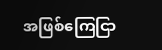အဖြစ်ကြေငြာ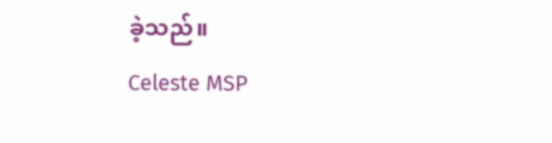ခဲ့သည်။
Celeste MSP